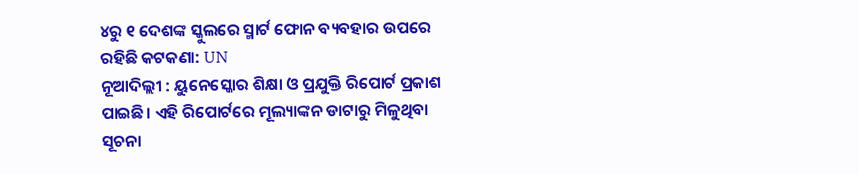୪ରୁ ୧ ଦେଶଙ୍କ ସ୍କୁଲରେ ସ୍ମାର୍ଟ ଫୋନ ବ୍ୟବହାର ଉପରେ ରହିଛି କଟକଣା: UN
ନୂଆଦିଲ୍ଲୀ : ୟୁନେସ୍କୋର ଶିକ୍ଷା ଓ ପ୍ରଯୁକ୍ତି ରିପୋର୍ଟ ପ୍ରକାଶ ପାଇଛି। ଏହି ରିପୋର୍ଟରେ ମୂଲ୍ୟାଙ୍କନ ଡାଟାରୁ ମିଳୁଥିବା ସୂଚନା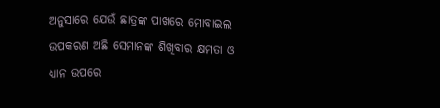ଅନୁସାରେ ଯେଉଁ ଛାତ୍ରଙ୍କ ପାଖରେ ମୋବାଇଲ ଉପକରଣ ଅଛି ସେମାନଙ୍କ ଶିଖିବାର କ୍ଷମତା ଓ ଧ୍ୟାନ ଉପରେ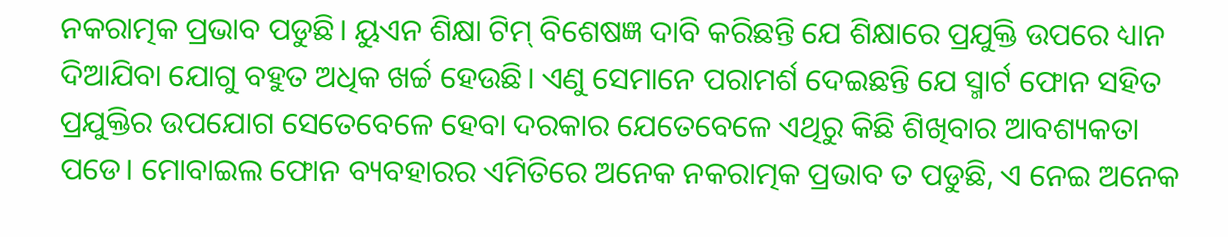ନକରାତ୍ମକ ପ୍ରଭାବ ପଡୁଛି। ୟୁଏନ ଶିକ୍ଷା ଟିମ୍ ବିଶେଷଜ୍ଞ ଦାବି କରିଛନ୍ତି ଯେ ଶିକ୍ଷାରେ ପ୍ରଯୁକ୍ତି ଉପରେ ଧ୍ୟାନ ଦିଆଯିବା ଯୋଗୁ ବହୁତ ଅଧିକ ଖର୍ଚ୍ଚ ହେଉଛି। ଏଣୁ ସେମାନେ ପରାମର୍ଶ ଦେଇଛନ୍ତି ଯେ ସ୍ମାର୍ଟ ଫୋନ ସହିତ ପ୍ରଯୁକ୍ତିର ଉପଯୋଗ ସେତେବେଳେ ହେବା ଦରକାର ଯେତେବେଳେ ଏଥିରୁ କିଛି ଶିଖିବାର ଆବଶ୍ୟକତା ପଡେ। ମୋବାଇଲ ଫୋନ ବ୍ୟବହାରର ଏମିତିରେ ଅନେକ ନକରାତ୍ମକ ପ୍ରଭାବ ତ ପଡୁଛି, ଏ ନେଇ ଅନେକ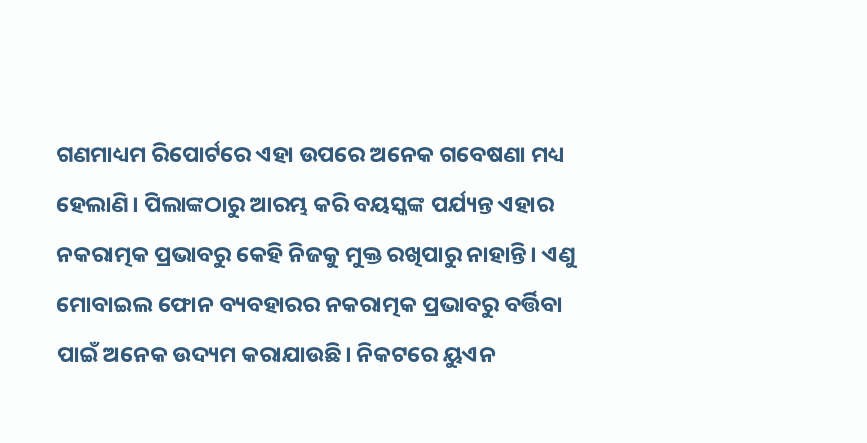ଗଣମାଧ୍ୟମ ରିପୋର୍ଟରେ ଏହା ଉପରେ ଅନେକ ଗବେଷଣା ମଧ୍ୟ ହେଲାଣି। ପିଲାଙ୍କଠାରୁ ଆରମ୍ଭ କରି ବୟସ୍କଙ୍କ ପର୍ଯ୍ୟନ୍ତ ଏହାର ନକରାତ୍ମକ ପ୍ରଭାବରୁ କେହି ନିଜକୁ ମୁକ୍ତ ରଖିପାରୁ ନାହାନ୍ତି। ଏଣୁ ମୋବାଇଲ ଫୋନ ବ୍ୟବହାରର ନକରାତ୍ମକ ପ୍ରଭାବରୁ ବର୍ତ୍ତିବା ପାଇଁ ଅନେକ ଉଦ୍ୟମ କରାଯାଉଛି। ନିକଟରେ ୟୁଏନ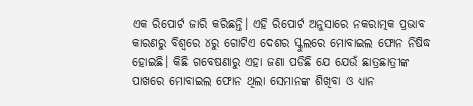ଏକ ରିପୋର୍ଟ ଜାରି କରିଛନ୍ତି। ଏହି ରିପୋର୍ଟ ଅନୁସାରେ ନକରାତ୍ମକ ପ୍ରଭାବ କାରଣରୁ ବିଶ୍ୱରେ ୪ରୁ ଗୋଟିଏ ଦେଶର ସ୍କୁଲରେ ମୋବାଇଲ ଫୋନ ନିଷିଦ୍ଧ ହୋଇଛି। କିଛି ଗବେଷଣାରୁ ଏହା ଜଣା ପଡିଛି ଯେ ଯେଉଁ ଛାତ୍ରଛାତ୍ରୀଙ୍କ ପାଖରେ ମୋବାଇଲ ଫୋନ ଥିଲା ସେମାନଙ୍କ ଶିଖିବା ଓ ଧ୍ୟାନ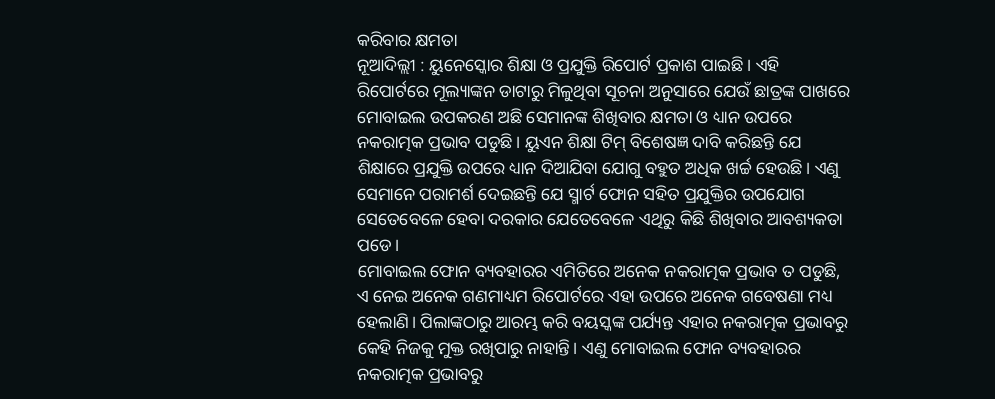କରିବାର କ୍ଷମତା
ନୂଆଦିଲ୍ଲୀ : ୟୁନେସ୍କୋର ଶିକ୍ଷା ଓ ପ୍ରଯୁକ୍ତି ରିପୋର୍ଟ ପ୍ରକାଶ ପାଇଛି। ଏହି ରିପୋର୍ଟରେ ମୂଲ୍ୟାଙ୍କନ ଡାଟାରୁ ମିଳୁଥିବା ସୂଚନା ଅନୁସାରେ ଯେଉଁ ଛାତ୍ରଙ୍କ ପାଖରେ ମୋବାଇଲ ଉପକରଣ ଅଛି ସେମାନଙ୍କ ଶିଖିବାର କ୍ଷମତା ଓ ଧ୍ୟାନ ଉପରେ ନକରାତ୍ମକ ପ୍ରଭାବ ପଡୁଛି। ୟୁଏନ ଶିକ୍ଷା ଟିମ୍ ବିଶେଷଜ୍ଞ ଦାବି କରିଛନ୍ତି ଯେ ଶିକ୍ଷାରେ ପ୍ରଯୁକ୍ତି ଉପରେ ଧ୍ୟାନ ଦିଆଯିବା ଯୋଗୁ ବହୁତ ଅଧିକ ଖର୍ଚ୍ଚ ହେଉଛି। ଏଣୁ ସେମାନେ ପରାମର୍ଶ ଦେଇଛନ୍ତି ଯେ ସ୍ମାର୍ଟ ଫୋନ ସହିତ ପ୍ରଯୁକ୍ତିର ଉପଯୋଗ ସେତେବେଳେ ହେବା ଦରକାର ଯେତେବେଳେ ଏଥିରୁ କିଛି ଶିଖିବାର ଆବଶ୍ୟକତା ପଡେ।
ମୋବାଇଲ ଫୋନ ବ୍ୟବହାରର ଏମିତିରେ ଅନେକ ନକରାତ୍ମକ ପ୍ରଭାବ ତ ପଡୁଛି, ଏ ନେଇ ଅନେକ ଗଣମାଧ୍ୟମ ରିପୋର୍ଟରେ ଏହା ଉପରେ ଅନେକ ଗବେଷଣା ମଧ୍ୟ ହେଲାଣି। ପିଲାଙ୍କଠାରୁ ଆରମ୍ଭ କରି ବୟସ୍କଙ୍କ ପର୍ଯ୍ୟନ୍ତ ଏହାର ନକରାତ୍ମକ ପ୍ରଭାବରୁ କେହି ନିଜକୁ ମୁକ୍ତ ରଖିପାରୁ ନାହାନ୍ତି। ଏଣୁ ମୋବାଇଲ ଫୋନ ବ୍ୟବହାରର ନକରାତ୍ମକ ପ୍ରଭାବରୁ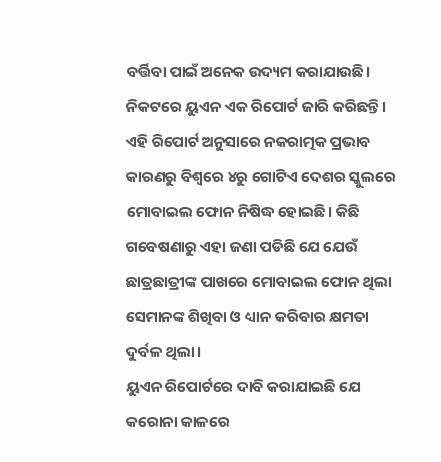ବର୍ତ୍ତିବା ପାଇଁ ଅନେକ ଉଦ୍ୟମ କରାଯାଉଛି। ନିକଟରେ ୟୁଏନ ଏକ ରିପୋର୍ଟ ଜାରି କରିଛନ୍ତି। ଏହି ରିପୋର୍ଟ ଅନୁସାରେ ନକରାତ୍ମକ ପ୍ରଭାବ କାରଣରୁ ବିଶ୍ୱରେ ୪ରୁ ଗୋଟିଏ ଦେଶର ସ୍କୁଲରେ ମୋବାଇଲ ଫୋନ ନିଷିଦ୍ଧ ହୋଇଛି। କିଛି ଗବେଷଣାରୁ ଏହା ଜଣା ପଡିଛି ଯେ ଯେଉଁ ଛାତ୍ରଛାତ୍ରୀଙ୍କ ପାଖରେ ମୋବାଇଲ ଫୋନ ଥିଲା ସେମାନଙ୍କ ଶିଖିବା ଓ ଧ୍ୟାନ କରିବାର କ୍ଷମତା ଦୁର୍ବଳ ଥିଲା।
ୟୁଏନ ରିପୋର୍ଟରେ ଦାବି କରାଯାଇଛି ଯେ କରୋନା କାଳରେ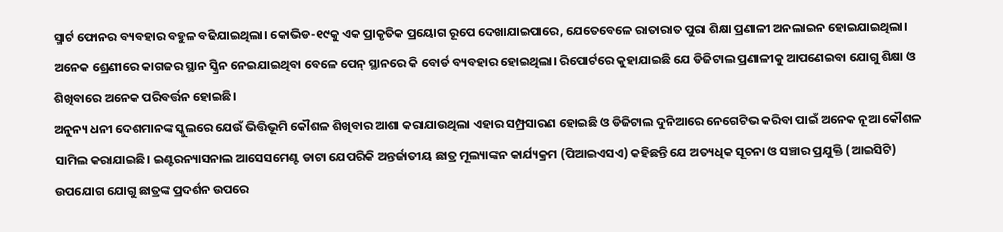ସ୍ମାର୍ଟ ଫୋନର ବ୍ୟବହାର ବହୁଳ ବଢିଯାଇଥିଲା। କୋଭିଡ-୧୯କୁ ଏକ ପ୍ରାକୃତିକ ପ୍ରୟୋଗ ରୂପେ ଦେଖାଯାଇପାରେ, ଯେତେବେଳେ ରାତାରାତ ପୁରା ଶିକ୍ଷା ପ୍ରଣାଳୀ ଅନଲାଇନ ହୋଇଯାଇଥିଲା। ଅନେକ ଶ୍ରେଣୀରେ କାଗଜର ସ୍ଥାନ ସ୍କ୍ରିନ ନେଇଯାଇଥିବା ବେଳେ ପେନ୍ ସ୍ଥାନରେ କି ବୋର୍ଡ ବ୍ୟବହାର ହୋଇଥିଲା। ରିପୋର୍ଟରେ କୁହାଯାଇଛି ଯେ ଡିଜିଟାଲ ପ୍ରଣାଳୀକୁ ଆପଣେଇବା ଯୋଗୁ ଶିକ୍ଷା ଓ ଶିଖିବାରେ ଅନେକ ପରିବର୍ତ୍ତନ ହୋଇଛି।
ଅନୁନ୍ୟ ଧନୀ ଦେଶମାନଙ୍କ ସ୍କୁଲରେ ଯେଉଁ ଭିତ୍ତିଭୂମି କୌଶଳ ଶିଖିବାର ଆଶା କରାଯାଉଥିଲା ଏହାର ସମ୍ପ୍ରସାରଣ ହୋଇଛି ଓ ଡିଜିଟାଲ ଦୁନିଆରେ ନେଗେଟିଭ କରିବା ପାଇଁ ଅନେକ ନୂଆ କୌଶଳ ସାମିଲ କରାଯାଇଛି। ଇଣ୍ଟରନ୍ୟାସନାଲ ଆସେସମେଣ୍ଟ ଡାଟା ଯେପରିକି ଅନ୍ତର୍ଜାତୀୟ ଛାତ୍ର ମୂଲ୍ୟାଙ୍କନ କାର୍ଯ୍ୟକ୍ରମ (ପିଆଇଏସଏ) କହିଛନ୍ତି ଯେ ଅତ୍ୟଧିକ ସୂଚନା ଓ ସଞ୍ଚାର ପ୍ରଯୁକ୍ତି (ଆଇସିଟି) ଉପଯୋଗ ଯୋଗୁ ଛାତ୍ରଙ୍କ ପ୍ରଦର୍ଶନ ଉପରେ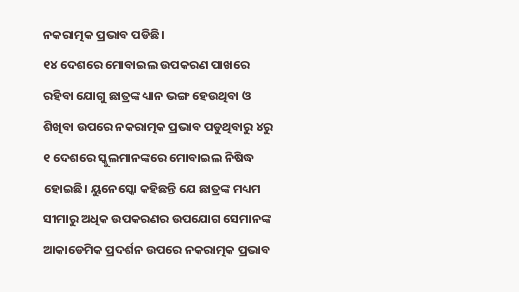ନକରାତ୍ମକ ପ୍ରଭାବ ପଡିଛି।
୧୪ ଦେଶରେ ମୋବାଇଲ ଉପକରଣ ପାଖରେ ରହିବା ଯୋଗୁ ଛାତ୍ରଙ୍କ ଧ୍ୟାନ ଭଙ୍ଗ ହେଉଥିବା ଓ ଶିଖିବା ଉପରେ ନକରାତ୍ମକ ପ୍ରଭାବ ପଡୁଥିବାରୁ ୪ରୁ ୧ ଦେଶରେ ସ୍କୁଲମାନଙ୍କରେ ମୋବାଇଲ ନିଷିଦ୍ଧ ହୋଇଛି। ୟୁନେସ୍କୋ କହିଛନ୍ତି ଯେ ଛାତ୍ରଙ୍କ ମଧ୍ୟମ ସୀମାରୁ ଅଧିକ ଉପକରଣର ଉପଯୋଗ ସେମାନଙ୍କ ଆକାଡେମିକ ପ୍ରଦର୍ଶନ ଉପରେ ନକରାତ୍ମକ ପ୍ରଭାବ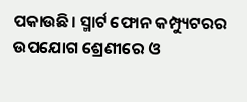ପକାଉଛି। ସ୍ମାର୍ଟ ଫୋନ କମ୍ପ୍ୟୁଟରର ଉପଯୋଗ ଶ୍ରେଣୀରେ ଓ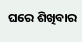ଘରେ ଶିଖିବାର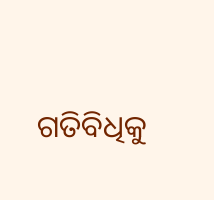ଗତିବିଧିକୁ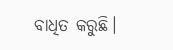ବାଧିତ କରୁଛି।